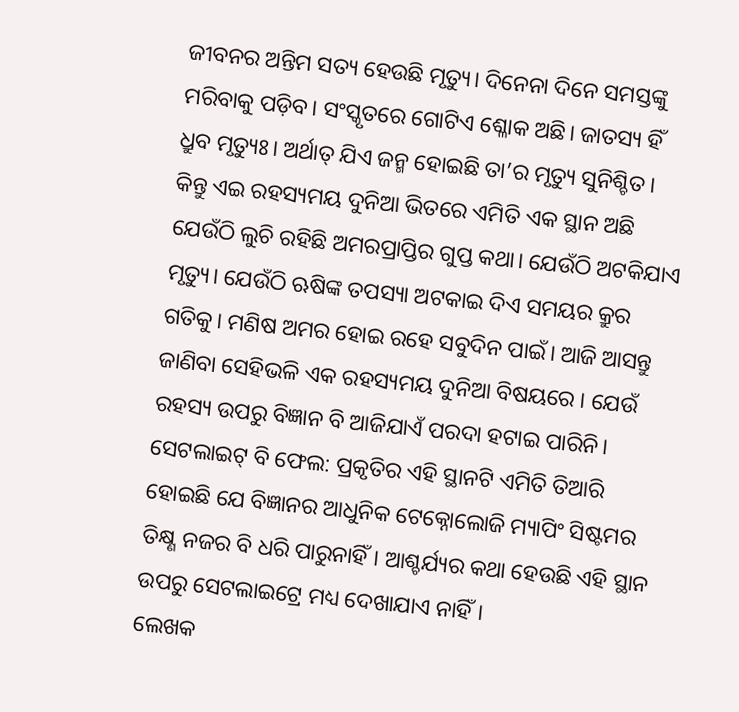ଜୀବନର ଅନ୍ତିମ ସତ୍ୟ ହେଉଛି ମୃତ୍ୟୁ। ଦିନେନା ଦିନେ ସମସ୍ତଙ୍କୁ ମରିବାକୁ ପଡ଼ିବ। ସଂସ୍କୃତରେ ଗୋଟିଏ ଶ୍ଳୋକ ଅଛି। ଜାତସ୍ୟ ହିଁ ଧ୍ରୁବ ମୃତ୍ୟୁଃ। ଅର୍ଥାତ୍ ଯିଏ ଜନ୍ମ ହୋଇଛି ତା’ର ମୃତ୍ୟୁ ସୁନିଶ୍ଚିତ। କିନ୍ତୁ ଏଇ ରହସ୍ୟମୟ ଦୁନିଆ ଭିତରେ ଏମିତି ଏକ ସ୍ଥାନ ଅଛି ଯେଉଁଠି ଲୁଚି ରହିଛି ଅମରପ୍ରାପ୍ତିର ଗୁପ୍ତ କଥା। ଯେଉଁଠି ଅଟକିଯାଏ ମୃତ୍ୟୁ। ଯେଉଁଠି ଋଷିଙ୍କ ତପସ୍ୟା ଅଟକାଇ ଦିଏ ସମୟର କ୍ରୁର ଗତିକୁ। ମଣିଷ ଅମର ହୋଇ ରହେ ସବୁଦିନ ପାଇଁ। ଆଜି ଆସନ୍ତୁ ଜାଣିବା ସେହିଭଳି ଏକ ରହସ୍ୟମୟ ଦୁନିଆ ବିଷୟରେ । ଯେଉଁ ରହସ୍ୟ ଉପରୁ ବିଜ୍ଞାନ ବି ଆଜିଯାଏଁ ପରଦା ହଟାଇ ପାରିନି।
ସେଟଲାଇଟ୍ ବି ଫେଲ: ପ୍ରକୃତିର ଏହି ସ୍ଥାନଟି ଏମିତି ତିଆରି ହୋଇଛି ଯେ ବିଜ୍ଞାନର ଆଧୁନିକ ଟେକ୍ନୋଲୋଜି ମ୍ୟାପିଂ ସିଷ୍ଟମର ତିକ୍ଷ୍ଣ ନଜର ବି ଧରି ପାରୁନାହିଁ। ଆଶ୍ଚର୍ଯ୍ୟର କଥା ହେଉଛି ଏହି ସ୍ଥାନ ଉପରୁ ସେଟଲାଇଟ୍ରେ ମଧ୍ୟ ଦେଖାଯାଏ ନାହିଁ।
ଲେଖକ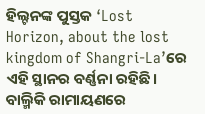ହିଲ୍ଟନଙ୍କ ପୁସ୍ତକ ‘Lost Horizon, about the lost kingdom of Shangri-La’ରେ ଏହି ସ୍ଥାନର ବର୍ଣ୍ଣନା ରହିଛି। ବାଲ୍ମିକି ରାମାୟଣରେ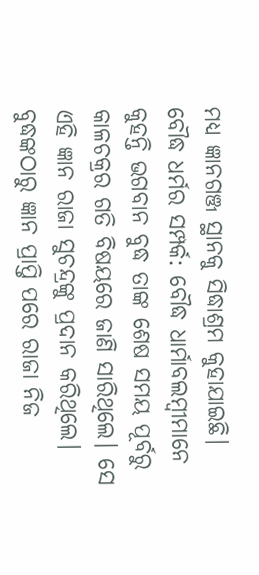ମଧ୍ୟ ଜ୍ଞାନଗଞ୍ଜ ସ୍ଥାନକୁ ସିଦ୍ଧାଶ୍ରମ କୁହାଯାଇଛି।
ବୌଦ୍ଧ ଧର୍ମର ସମ୍ପର୍କ: ବୌଦ୍ଧ ଧାର୍ମାବଲମ୍ବୀମାନେ କୁହନ୍ତି ଭଗବାନ ବୁଦ୍ଧ ତାଙ୍କ ଶେଷ ସମୟ ପୂର୍ବରୁ କାଳଚକ୍ରର ଗତି ବିଷୟରେ ଜାଣି ସାରିଥିଲେ। ସେ ଏହି ଜ୍ଞାନ ରାଜା ସୁଚନ୍ଦ୍ରଙ୍କୁ ପ୍ରଦାନ କରିଥିଲେ। ବୁଦ୍ଧଙ୍କଠାରୁ ଜ୍ଞାନ ପ୍ରାପ୍ତି ପରେ ରାଜା ନିଜ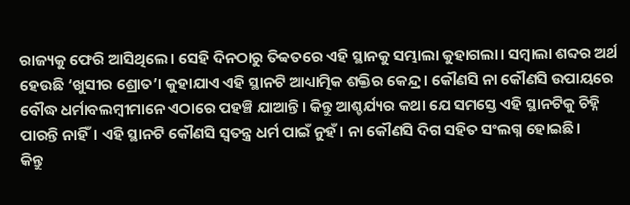ରାଜ୍ୟକୁ ଫେରି ଆସିଥିଲେ। ସେହି ଦିନଠାରୁ ତିବ୍ବତରେ ଏହି ସ୍ଥାନକୁ ସମ୍ଭାଲା କୁହାଗଲା। ସମ୍ବାଲା ଶବ୍ଦର ଅର୍ଥ ହେଉଛି ‘ଖୁସୀର ଶ୍ରୋତ’। କୁହାଯାଏ ଏହି ସ୍ଥାନଟି ଆଧ୍ୟାତ୍ମିକ ଶକ୍ତିର କେନ୍ଦ୍ର । କୌଣସି ନା କୌଣସି ଉପାୟରେ ବୌଦ୍ଧ ଧର୍ମାବଲମ୍ବୀମାନେ ଏଠାରେ ପହଞ୍ଚି ଯାଆନ୍ତି। କିନ୍ତୁ ଆଶ୍ଚର୍ଯ୍ୟର କଥା ଯେ ସମସ୍ତେ ଏହି ସ୍ଥାନଟିକୁ ଚିହ୍ନି ପାରନ୍ତି ନାହିଁ। ଏହି ସ୍ଥାନଟି କୌଣସି ସ୍ୱତନ୍ତ୍ର ଧର୍ମ ପାଇଁ ନୁହଁ। ନା କୌଣସି ଦିଗ ସହିତ ସଂଲଗ୍ନ ହୋଇଛି।
କିନ୍ତୁ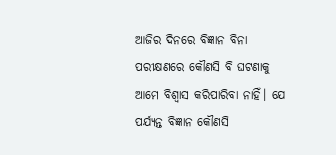ଆଜିର ଦିନରେ ବିଜ୍ଞାନ ବିନା ପରୀକ୍ଷଣରେ କୌଣସି ବି ଘଟଣାକୁ ଆମେ ବିଶ୍ୱାସ କରିପାରିବା ନାହିଁ। ଯେ ପର୍ଯ୍ୟନ୍ତ ବିଜ୍ଞାନ କୌଣସି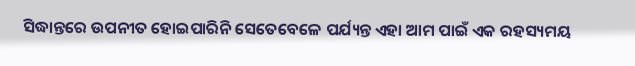ସିଦ୍ଧାନ୍ତରେ ଉପନୀତ ହୋଇପାରିନି ସେତେବେଳେ ପର୍ଯ୍ୟନ୍ତ ଏହା ଆମ ପାଇଁ ଏକ ରହସ୍ୟମୟ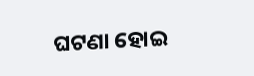ଘଟଣା ହୋଇ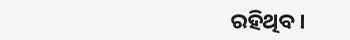ରହିଥିବ।